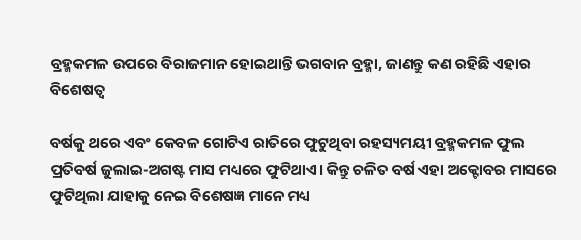ବ୍ରହ୍ମକମଳ ଉପରେ ବିରାଜମାନ ହୋଇଥାନ୍ତି ଭଗବାନ ବ୍ରହ୍ମା, ଜାଣନ୍ତୁ କଣ ରହିଛି ଏହାର ବିଶେଷତ୍ୱ

ବର୍ଷକୁ ଥରେ ଏବଂ କେବଳ ଗୋଟିଏ ରାତିରେ ଫୁଟୁଥିବା ରହସ୍ୟମୟୀ ବ୍ରହ୍ମକମଳ ଫୁଲ ପ୍ରତିବର୍ଷ ଜୁଲାଇ-ଅଗଷ୍ଟ ମାସ ମଧ୍ୟରେ ଫୁଟିଥାଏ। କିନ୍ତୁ ଚଳିତ ବର୍ଷ ଏହା ଅକ୍ଟୋବର ମାସରେ ଫୁଟିଥିଲା ଯାହାକୁ ନେଇ ବିଶେଷଜ୍ଞ ମାନେ ମଧ୍ୟ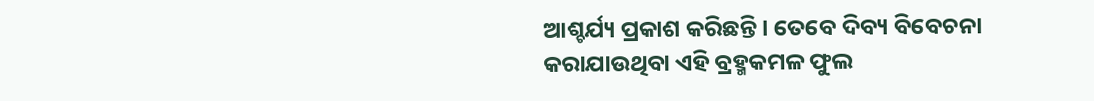ଆଶ୍ଚର୍ଯ୍ୟ ପ୍ରକାଶ କରିଛନ୍ତି। ତେବେ ଦିବ୍ୟ ବିବେଚନା କରାଯାଉଥିବା ଏହି ବ୍ରହ୍ମକମଳ ଫୁଲ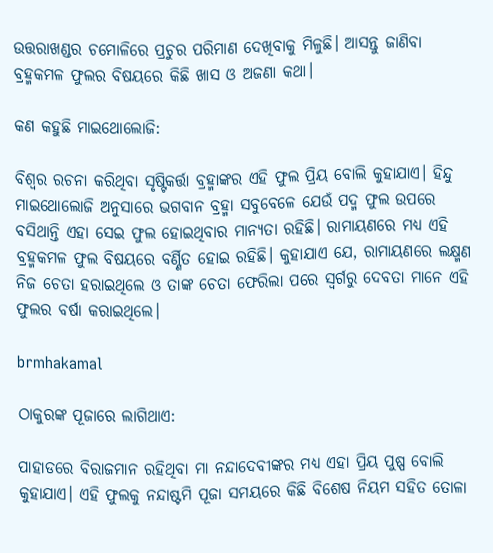ଉତ୍ତରାଖଣ୍ଡର ଚମୋଳିରେ ପ୍ରଚୁର ପରିମାଣ ଦେଖିବାକୁ ମିଳୁଛି। ଆସନ୍ତୁ ଜାଣିବା ବ୍ରହ୍ମକମଳ ଫୁଲର ବିଷୟରେ କିଛି ଖାସ ଓ ଅଜଣା କଥା।

କଣ କହୁଛି ମାଇଥୋଲୋଜି:

ବିଶ୍ୱର ରଚନା କରିଥିବା ସୃଷ୍ଟିକର୍ତ୍ତା ବ୍ରହ୍ମାଙ୍କର ଏହି ଫୁଲ ପ୍ରିୟ ବୋଲି କୁହାଯାଏ। ହିନ୍ଦୁ ମାଇଥୋଲୋଜି ଅନୁସାରେ ଭଗବାନ ବ୍ରହ୍ମା ସବୁବେଳେ ଯେଉଁ ପଦ୍ମ ଫୁଲ ଉପରେ ବସିଥାନ୍ତି ଏହା ସେଇ ଫୁଲ ହୋଇଥିବାର ମାନ୍ୟତା ରହିଛି। ରାମାୟଣରେ ମଧ୍ୟ ଏହି ବ୍ରହ୍ମକମଳ ଫୁଲ ବିଷୟରେ ବର୍ଣ୍ଣିତ ହୋଇ ରହିଛି। କୁହାଯାଏ ଯେ, ରାମାୟଣରେ ଲକ୍ଷ୍ମଣ ନିଜ ଚେତା ହରାଇଥିଲେ ଓ ତାଙ୍କ ଚେତା ଫେରିଲା ପରେ ସ୍ୱର୍ଗରୁ ଦେବତା ମାନେ ଏହି ଫୁଲର ବର୍ଷା କରାଇଥିଲେ।

brmhakamal

ଠାକୁରଙ୍କ ପୂଜାରେ ଲାଗିଥାଏ:

ପାହାଡରେ ବିରାଜମାନ ରହିଥିବା ମା ନନ୍ଦାଦେବୀଙ୍କର ମଧ୍ୟ ଏହା ପ୍ରିୟ ପୁଷ୍ପ ବୋଲି କୁହାଯାଏ। ଏହି ଫୁଲକୁ ନନ୍ଦାଷ୍ଟମି ପୂଜା ସମୟରେ କିଛି ବିଶେଷ ନିୟମ ସହିତ ତୋଳା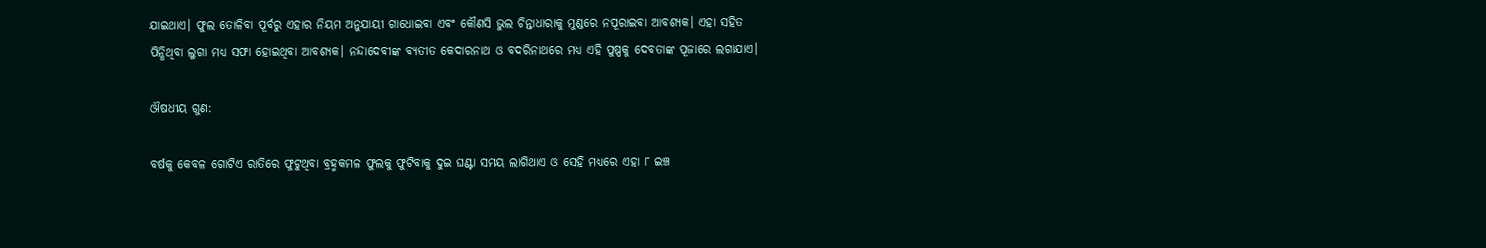ଯାଇଥାଏ। ଫୁଲ ତୋଳିବା ପୂର୍ବରୁ ଏହାର ନିୟମ ଅନୁଯାୟୀ ଗାଧୋଇବା ଏବଂ କୌଣସି ଭୁଲ ଚିନ୍ତାଧାରାକୁ ମୁଣ୍ଡରେ ନପୂରାଇବା ଆବଶ୍ୟକ। ଏହା ସହିତ ପିନ୍ଧିଥିବା ଲୁଗା ମଧ୍ୟ ସଫା ହୋଇଥିବା ଆବଶ୍ୟକ। ନନ୍ଦାଦେବୀଙ୍କ ବ୍ୟତୀତ କେଦାରନାଥ ଓ ବଦରିନାଥରେ ମଧ୍ୟ ଏହି ପୁଷ୍ପକୁ ଦେବତାଙ୍କ ପୂଜାରେ ଲଗାଯାଏ।

ଔଷଧୀୟ ଗୁଣ:

ବର୍ଷକୁ କେବଳ ଗୋଟିଏ ରାତିରେ ଫୁଟୁଥିବା ବ୍ରହ୍ମକମଳ ଫୁଲକୁ ଫୁଟିବାକୁ ଦୁଇ ଘଣ୍ଟା ସମୟ ଲାଗିଥାଏ ଓ ସେହି ମଧ୍ୟରେ ଏହା ୮ ଇଞ୍ଚ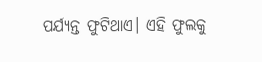ପର୍ଯ୍ୟନ୍ତ ଫୁଟିଥାଏ। ଏହି ଫୁଲକୁ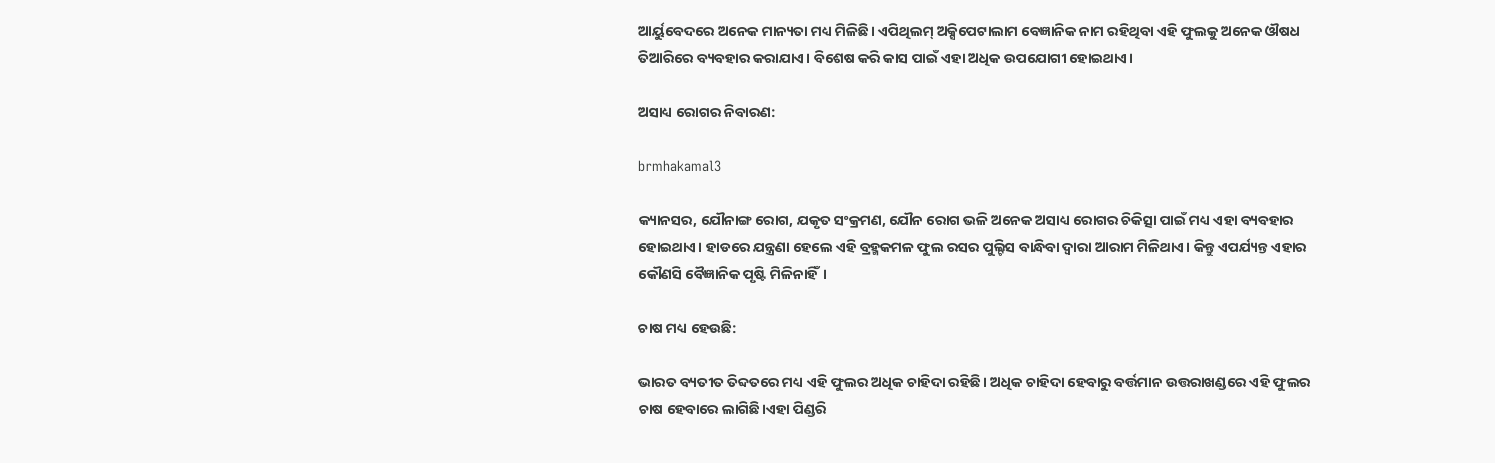ଆର୍ୟୁବେଦରେ ଅନେକ ମାନ୍ୟତା ମଧ୍ୟ ମିଳିଛି। ଏପିଥିଲମ୍‌ ଅକ୍ସିପେଟାଲାମ ବେଜ୍ଞାନିକ ନାମ ରହିଥିବା ଏହି ଫୁଲକୁ ଅନେକ ଔଷଧ ତିଆରିରେ ବ୍ୟବହାର କରାଯାଏ। ବିଶେଷ କରି କାସ ପାଇଁ ଏହା ଅଧିକ ଉପଯୋଗୀ ହୋଇଥାଏ।

ଅସାଧ୍ୟ ରୋଗର ନିବାରଣ:

brmhakamal3

କ୍ୟାନସର, ଯୌନାଙ୍ଗ ରୋଗ, ଯକୃତ ସଂକ୍ରମଣ, ଯୌନ ରୋଗ ଭଳି ଅନେକ ଅସାଧ୍ୟ ରୋଗର ଚିକିତ୍ସା ପାଇଁ ମଧ୍ୟ ଏହା ବ୍ୟବହାର ହୋଇଥାଏ। ହାଡରେ ଯନ୍ତ୍ରଣା ହେଲେ ଏହି ବ୍ରହ୍ମକମଳ ଫୁଲ ରସର ପୁଲ୍ଟିସ ବାନ୍ଧିବା ଦ୍ୱାରା ଆରାମ ମିଳିଥାଏ। କିନ୍ତୁ ଏପର୍ଯ୍ୟନ୍ତ ଏହାର କୌଣସି ବୈଜ୍ଞାନିକ ପୃଷ୍ଟି ମିଳିନାହିଁ।

ଚାଷ ମଧ୍ୟ ହେଉଛି:

ଭାରତ ବ୍ୟତୀତ ତିବ୍ଦତରେ ମଧ୍ୟ ଏହି ଫୁଲର ଅଧିକ ଚାହିଦା ରହିଛି। ଅଧିକ ଚାହିଦା ହେବାରୁ ବର୍ତ୍ତମାନ ଉତ୍ତରାଖଣ୍ଡରେ ଏହି ଫୁଲର ଚାଷ ହେବାରେ ଲାଗିଛି।ଏହା ପିଣ୍ଡରି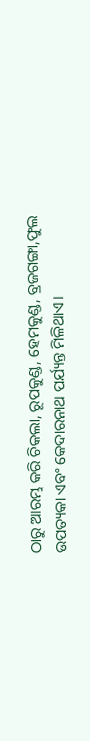ଠାରୁ ଆରମ୍ଭ କରି ଚିକଲା, ରୂପକୁଣ୍ଡ, ହେମକୁଣ୍ଡ, ବ୍ରଜଗଙ୍ଗା,ଫୁଲ ଉପତ୍ୟକା ଏବଂ କେଦାରନାଥ ପର୍ଯ୍ୟନ୍ତ ମିଳିଥାଏ।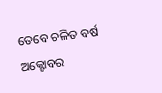ତେବେ ଚଳିତ ବର୍ଷ ଅକ୍ଟୋବର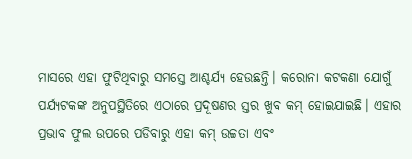ମାସରେ ଏହା ଫୁଟିଥିବାରୁ ସମସ୍ତେ ଆଶ୍ଚର୍ଯ୍ୟ ହେଉଛନ୍ତି। କରୋନା କଟକଣା ଯୋଗୁଁ ପର୍ଯ୍ୟଟକଙ୍କ ଅନୁପସ୍ଥିତିରେ ଏଠାରେ ପ୍ରଦୂଷଣର ସ୍ତର ଖୁବ କମ୍‌ ହୋଇଯାଇଛି। ଏହାର ପ୍ରଭାବ ଫୁଲ ଉପରେ ପଡିବାରୁ ଏହା କମ୍‌ ଉଚ୍ଚତା ଏବଂ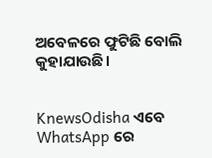ଅବେଳରେ ଫୁଟିଛି ବୋଲି କୁହାଯାଉଛି।


KnewsOdisha ଏବେ WhatsApp ରେ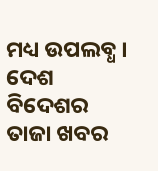ମଧ୍ୟ ଉପଲବ୍ଧ । ଦେଶ ବିଦେଶର ତାଜା ଖବର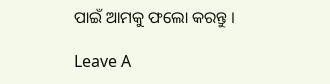ପାଇଁ ଆମକୁ ଫଲୋ କରନ୍ତୁ ।

Leave A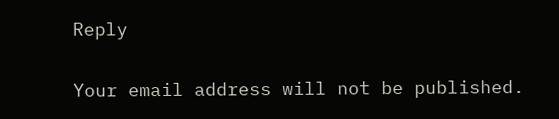Reply

Your email address will not be published.